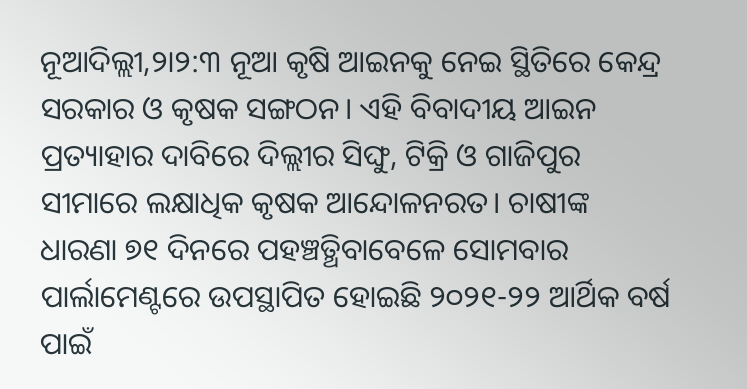ନୂଆଦିଲ୍ଲୀ,୨ା୨:୩ ନୂଆ କୃଷି ଆଇନକୁ ନେଇ ସ୍ଥିତିରେ କେନ୍ଦ୍ର ସରକାର ଓ କୃଷକ ସଙ୍ଗଠନ। ଏହି ବିବାଦୀୟ ଆଇନ ପ୍ରତ୍ୟାହାର ଦାବିରେ ଦିଲ୍ଲୀର ସିଙ୍ଘୁ, ଟିକ୍ରି ଓ ଗାଜିପୁର ସୀମାରେ ଲକ୍ଷାଧିକ କୃଷକ ଆନ୍ଦୋଳନରତ। ଚାଷୀଙ୍କ
ଧାରଣା ୭୧ ଦିନରେ ପହଞ୍ଚତ୍ଥିବାବେଳେ ସୋମବାର ପାର୍ଲାମେଣ୍ଟରେ ଉପସ୍ଥାପିତ ହୋଇଛି ୨୦୨୧-୨୨ ଆର୍ଥିକ ବର୍ଷ ପାଇଁ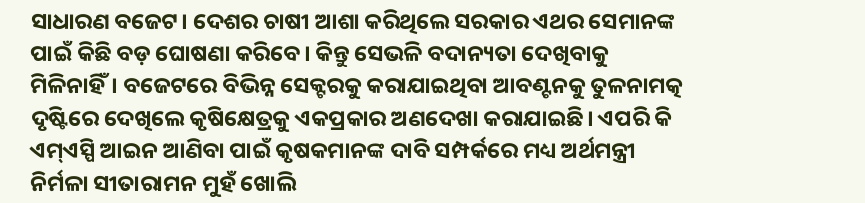ସାଧାରଣ ବଜେଟ। ଦେଶର ଚାଷୀ ଆଶା କରିଥିଲେ ସରକାର ଏଥର ସେମାନଙ୍କ ପାଇଁ କିଛି ବଡ଼ ଘୋଷଣା କରିବେ। କିନ୍ତୁ ସେଭଳି ବଦାନ୍ୟତା ଦେଖିବାକୁ ମିଳିନାହିଁ। ବଜେଟରେ ବିଭିନ୍ନ ସେକ୍ଟରକୁ କରାଯାଇଥିବା ଆବଣ୍ଟନକୁ ତୁଳନାମତ୍କ ଦୃଷ୍ଟିରେ ଦେଖିଲେ କୃଷିକ୍ଷେତ୍ରକୁ ଏକପ୍ରକାର ଅଣଦେଖା କରାଯାଇଛି। ଏପରି କି ଏମ୍ଏସ୍ପି ଆଇନ ଆଣିବା ପାଇଁ କୃଷକମାନଙ୍କ ଦାବି ସମ୍ପର୍କରେ ମଧ୍ୟ ଅର୍ଥମନ୍ତ୍ରୀ ନିର୍ମଳା ସୀତାରାମନ ମୁହଁ ଖୋଲି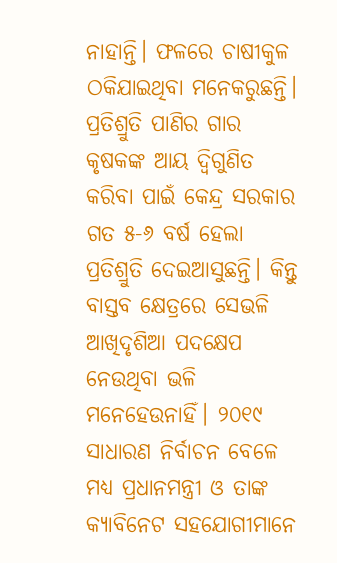ନାହାନ୍ତି। ଫଳରେ ଚାଷୀକୁଳ ଠକିଯାଇଥିବା ମନେକରୁଛନ୍ତି।
ପ୍ରତିଶ୍ରୁତି ପାଣିର ଗାର
କୃଷକଙ୍କ ଆୟ ଦ୍ୱିଗୁଣିତ କରିବା ପାଇଁ କେନ୍ଦ୍ର ସରକାର ଗତ ୫-୬ ବର୍ଷ ହେଲା ପ୍ରତିଶ୍ରୁତି ଦେଇଆସୁଛନ୍ତି। କିନ୍ତୁ ବାସ୍ତବ କ୍ଷେତ୍ରରେ ସେଭଳି ଆଖିଦୃଶିଆ ପଦକ୍ଷେପ ନେଉଥିବା ଭଳି ମନେହେଉନାହିଁ। ୨୦୧୯ ସାଧାରଣ ନିର୍ବାଚନ ବେଳେ ମଧ୍ୟ ପ୍ରଧାନମନ୍ତ୍ରୀ ଓ ତାଙ୍କ କ୍ୟାବିନେଟ ସହଯୋଗୀମାନେ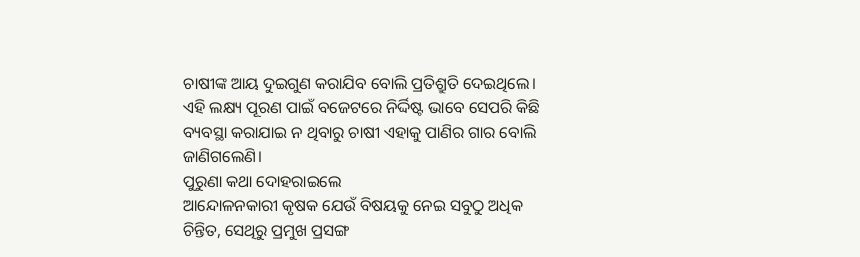ଚାଷୀଙ୍କ ଆୟ ଦୁଇଗୁଣ କରାଯିବ ବୋଲି ପ୍ରତିଶ୍ରୁତି ଦେଇଥିଲେ। ଏହି ଲକ୍ଷ୍ୟ ପୂରଣ ପାଇଁ ବଜେଟରେ ନିର୍ଦ୍ଦିଷ୍ଟ ଭାବେ ସେପରି କିଛି ବ୍ୟବସ୍ଥା କରାଯାଇ ନ ଥିବାରୁ ଚାଷୀ ଏହାକୁ ପାଣିର ଗାର ବୋଲି ଜାଣିଗଲେଣି।
ପୁରୁଣା କଥା ଦୋହରାଇଲେ
ଆନ୍ଦୋଳନକାରୀ କୃଷକ ଯେଉଁ ବିଷୟକୁ ନେଇ ସବୁଠୁ ଅଧିକ ଚିନ୍ତିତ, ସେଥିରୁ ପ୍ରମୁଖ ପ୍ରସଙ୍ଗ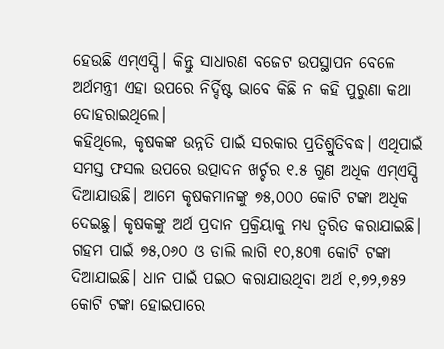ହେଉଛି ଏମ୍ଏସ୍ପି। କିନ୍ତୁ ସାଧାରଣ ବଜେଟ ଉପସ୍ଥାପନ ବେଳେ ଅର୍ଥମନ୍ତ୍ରୀ ଏହା ଉପରେ ନିର୍ଦ୍ଦିଷ୍ଟ ଭାବେ କିଛି ନ କହି ପୁରୁଣା କଥା ଦୋହରାଇଥିଲେ।
କହିଥିଲେ, କୃଷକଙ୍କ ଉନ୍ନତି ପାଇଁ ସରକାର ପ୍ରତିଶ୍ରୁତିବଦ୍ଧ। ଏଥିପାଇଁ ସମସ୍ତ ଫସଲ ଉପରେ ଉତ୍ପାଦନ ଖର୍ଚ୍ଚର ୧.୫ ଗୁଣ ଅଧିକ ଏମ୍ଏସ୍ପି ଦିଆଯାଉଛି। ଆମେ କୃଷକମାନଙ୍କୁ ୭୫,୦୦୦ କୋଟି ଟଙ୍କା ଅଧିକ ଦେଇଛୁ। କୃଷକଙ୍କୁ ଅର୍ଥ ପ୍ରଦାନ ପ୍ରକ୍ରିୟାକୁ ମଧ୍ୟ ତ୍ୱରିତ କରାଯାଇଛି। ଗହମ ପାଇଁ ୭୫,୦୬୦ ଓ ଡାଲି ଲାଗି ୧୦,୫୦୩ କୋଟି ଟଙ୍କା ଦିଆଯାଇଛି। ଧାନ ପାଇଁ ପଇଠ କରାଯାଉଥିବା ଅର୍ଥ ୧,୭୨,୭୫୨ କୋଟି ଟଙ୍କା ହୋଇପାରେ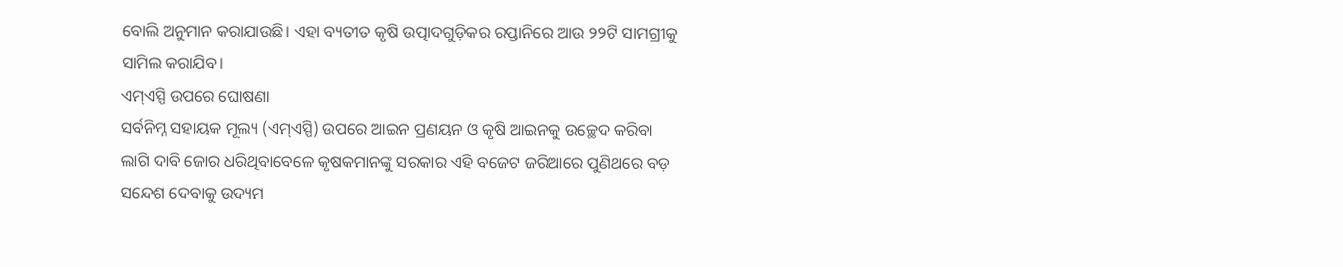ବୋଲି ଅନୁମାନ କରାଯାଉଛି। ଏହା ବ୍ୟତୀତ କୃଷି ଉତ୍ପାଦଗୁଡ଼ିକର ରପ୍ତାନିରେ ଆଉ ୨୨ଟି ସାମଗ୍ରୀକୁ ସାମିଲ କରାଯିବ।
ଏମ୍ଏସ୍ପି ଉପରେ ଘୋଷଣା
ସର୍ବନିମ୍ନ ସହାୟକ ମୂଲ୍ୟ (ଏମ୍ଏସ୍ପି) ଉପରେ ଆଇନ ପ୍ରଣୟନ ଓ କୃଷି ଆଇନକୁ ଉଚ୍ଛେଦ କରିବା ଲାଗି ଦାବି ଜୋର ଧରିଥିବାବେଳେ କୃଷକମାନଙ୍କୁ ସରକାର ଏହି ବଜେଟ ଜରିଆରେ ପୁଣିଥରେ ବଡ଼ ସନ୍ଦେଶ ଦେବାକୁ ଉଦ୍ୟମ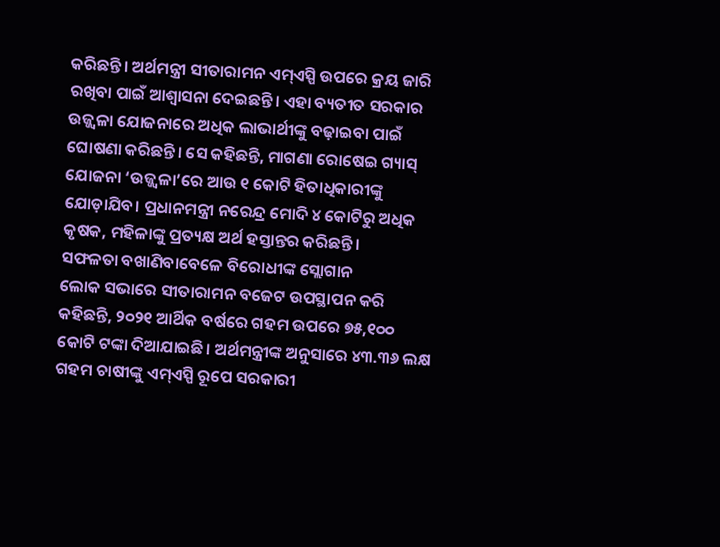କରିଛନ୍ତି। ଅର୍ଥମନ୍ତ୍ରୀ ସୀତାରାମନ ଏମ୍ଏସ୍ପି ଉପରେ କ୍ରୟ ଜାରି ରଖିବା ପାଇଁ ଆଶ୍ୱାସନା ଦେଇଛନ୍ତି। ଏହା ବ୍ୟତୀତ ସରକାର ଉଜ୍ଜ୍ୱଳା ଯୋଜନାରେ ଅଧିକ ଲାଭାର୍ଥୀଙ୍କୁ ବଢ଼ାଇବା ପାଇଁ ଘୋଷଣା କରିଛନ୍ତି। ସେ କହିଛନ୍ତି, ମାଗଣା ରୋଷେଇ ଗ୍ୟାସ୍ ଯୋଜନା ‘ଉଜ୍ଜ୍ୱଳା’ରେ ଆଉ ୧ କୋଟି ହିତାଧିକାରୀଙ୍କୁ ଯୋଡ଼ାଯିବ। ପ୍ରଧାନମନ୍ତ୍ରୀ ନରେନ୍ଦ୍ର ମୋଦି ୪ କୋଟିରୁ ଅଧିକ କୃଷକ, ମହିଳାଙ୍କୁ ପ୍ରତ୍ୟକ୍ଷ ଅର୍ଥ ହସ୍ତାନ୍ତର କରିଛନ୍ତି।
ସଫଳତା ବଖାଣିବାବେଳେ ବିରୋଧୀଙ୍କ ସ୍ଲୋଗାନ
ଲୋକ ସଭାରେ ସୀତାରାମନ ବଜେଟ ଉପସ୍ଥାପନ କରି କହିଛନ୍ତି, ୨୦୨୧ ଆର୍ଥିକ ବର୍ଷରେ ଗହମ ଉପରେ ୭୫,୧୦୦ କୋଟି ଟଙ୍କା ଦିଆଯାଇଛି। ଅର୍ଥମନ୍ତ୍ରୀଙ୍କ ଅନୁସାରେ ୪୩.୩୬ ଲକ୍ଷ ଗହମ ଚାଷୀଙ୍କୁ ଏମ୍ଏସ୍ପି ରୂପେ ସରକାରୀ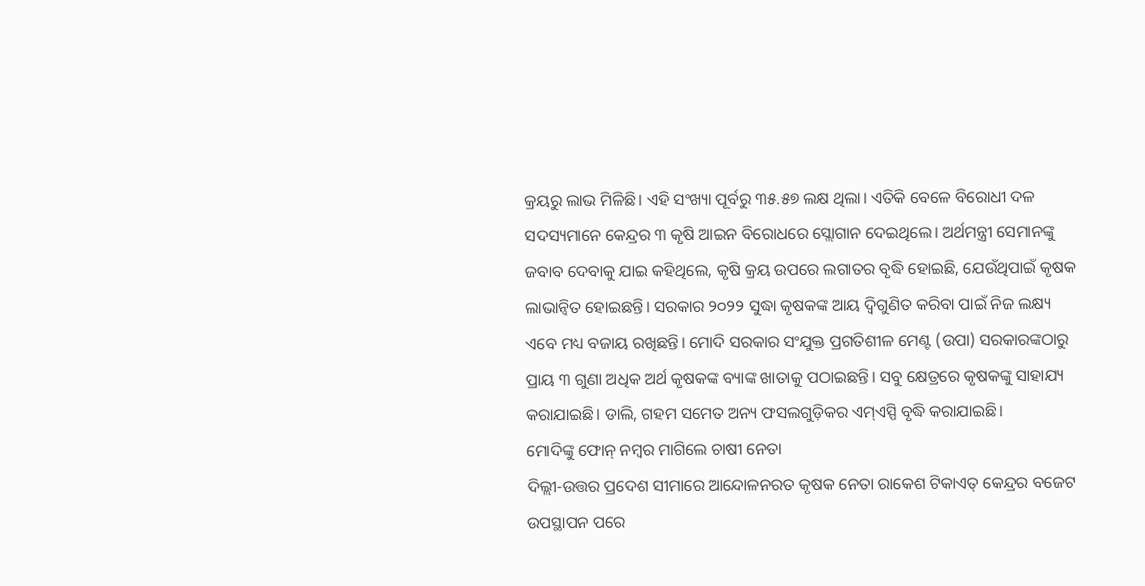କ୍ରୟରୁ ଲାଭ ମିଳିଛି। ଏହି ସଂଖ୍ୟା ପୂର୍ବରୁ ୩୫.୫୭ ଲକ୍ଷ ଥିଲା। ଏତିକି ବେଳେ ବିରୋଧୀ ଦଳ ସଦସ୍ୟମାନେ କେନ୍ଦ୍ରର ୩ କୃଷି ଆଇନ ବିରୋଧରେ ସ୍ଲୋଗାନ ଦେଇଥିଲେ। ଅର୍ଥମନ୍ତ୍ରୀ ସେମାନଙ୍କୁ ଜବାବ ଦେବାକୁ ଯାଇ କହିଥିଲେ, କୃଷି କ୍ରୟ ଉପରେ ଲଗାତର ବୃଦ୍ଧି ହୋଇଛି, ଯେଉଁଥିପାଇଁ କୃଷକ ଲାଭାନ୍ବିତ ହୋଇଛନ୍ତି। ସରକାର ୨୦୨୨ ସୁଦ୍ଧା କୃଷକଙ୍କ ଆୟ ଦ୍ୱିଗୁଣିତ କରିବା ପାଇଁ ନିଜ ଲକ୍ଷ୍ୟ ଏବେ ମଧ୍ୟ ବଜାୟ ରଖିଛନ୍ତି। ମୋଦି ସରକାର ସଂଯୁକ୍ତ ପ୍ରଗତିଶୀଳ ମେଣ୍ଟ (ଉପା) ସରକାରଙ୍କଠାରୁ ପ୍ରାୟ ୩ ଗୁଣା ଅଧିକ ଅର୍ଥ କୃଷକଙ୍କ ବ୍ୟାଙ୍କ ଖାତାକୁ ପଠାଇଛନ୍ତି। ସବୁ କ୍ଷେତ୍ରରେ କୃଷକଙ୍କୁ ସାହାଯ୍ୟ କରାଯାଇଛି। ଡାଲି, ଗହମ ସମେତ ଅନ୍ୟ ଫସଲଗୁଡ଼ିକର ଏମ୍ଏସ୍ପି ବୃଦ୍ଧି କରାଯାଇଛି।
ମୋଦିଙ୍କୁ ଫୋନ୍ ନମ୍ବର ମାଗିଲେ ଚାଷୀ ନେତା
ଦିଲ୍ଲୀ-ଉତ୍ତର ପ୍ରଦେଶ ସୀମାରେ ଆନ୍ଦୋଳନରତ କୃଷକ ନେତା ରାକେଶ ଟିକାଏତ୍ କେନ୍ଦ୍ରର ବଜେଟ ଉପସ୍ଥାପନ ପରେ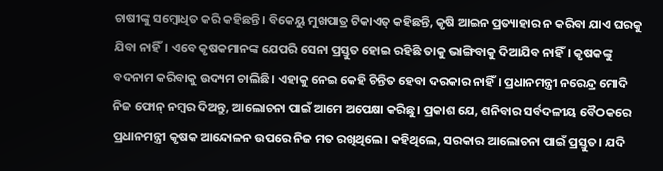ଚାଷୀଙ୍କୁ ସମ୍ବୋଧିତ କରି କହିଛନ୍ତି। ବିକେୟୁ ମୁଖପାତ୍ର ଟିକାଏତ୍ କହିଛନ୍ତି, କୃଷି ଆଇନ ପ୍ରତ୍ୟାହାର ନ କରିବା ଯାଏ ଘରକୁ ଯିବା ନାହିଁ। ଏବେ କୃଷକମାନଙ୍କ ଯେପରି ସେନା ପ୍ରସ୍ତୁତ ହୋଇ ରହିଛି ତାକୁ ଭାଙ୍ଗିବାକୁ ଦିଆଯିବ ନାହିଁ। କୃଷକଙ୍କୁ ବଦନାମ କରିବାକୁ ଉଦ୍ୟମ ଚାଲିଛି। ଏହାକୁ ନେଇ କେହି ଚିନ୍ତିତ ହେବା ଦରକାର ନାହିଁ। ପ୍ରଧାନମନ୍ତ୍ରୀ ନରେନ୍ଦ୍ର ମୋଦି ନିଜ ଫୋନ୍ ନମ୍ବର ଦିଅନ୍ତୁ, ଆଲୋଚନା ପାଇଁ ଆମେ ଅପେକ୍ଷା କରିଛୁ। ପ୍ରକାଶ ଯେ, ଶନିବାର ସର୍ବଦଳୀୟ ବୈଠକରେ ପ୍ରଧାନମନ୍ତ୍ରୀ କୃଷକ ଆନ୍ଦୋଳନ ଉପରେ ନିଜ ମତ ରଖିଥିଲେ। କହିଥିଲେ, ସରକାର ଆଲୋଚନା ପାଇଁ ପ୍ରସ୍ତୁତ। ଯଦି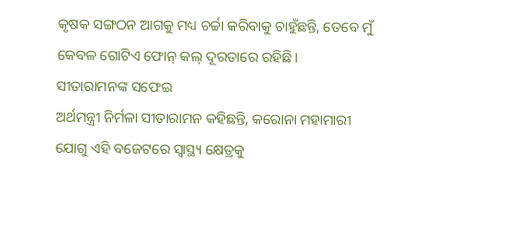କୃଷକ ସଙ୍ଗଠନ ଆଗକୁ ମଧ୍ୟ ଚର୍ଚ୍ଚା କରିବାକୁ ଚାହୁଁଛନ୍ତି, ତେବେ ମୁଁ କେବଳ ଗୋଟିଏ ଫୋନ୍ କଲ୍ ଦୂରତାରେ ରହିଛି।
ସୀତାରାମନଙ୍କ ସଫେଇ
ଅର୍ଥମନ୍ତ୍ରୀ ନିର୍ମଳା ସୀତାରାମନ କହିଛନ୍ତି, କରୋନା ମହାମାରୀ ଯୋଗୁ ଏହି ବଜେଟରେ ସ୍ବାସ୍ଥ୍ୟ କ୍ଷେତ୍ରକୁ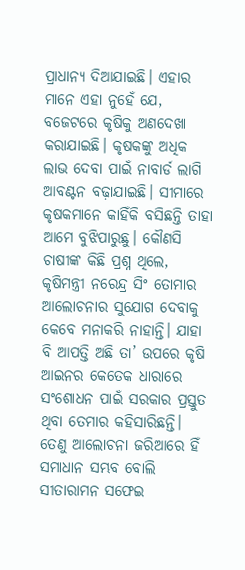ପ୍ରାଧାନ୍ୟ ଦିଆଯାଇଛି। ଏହାର ମାନେ ଏହା ନୁହେଁ ଯେ, ବଜେଟରେ କୃଷିକୁ ଅଣଦେଖା କରାଯାଇଛି। କୃଷକଙ୍କୁ ଅଧିକ ଲାଭ ଦେବା ପାଇଁ ନାବାର୍ଡ ଲାଗି ଆବଣ୍ଟନ ବଢ଼ାଯାଇଛି। ସୀମାରେ କୃଷକମାନେ କାହିଁକି ବସିଛନ୍ତି ତାହା ଆମେ ବୁଝିପାରୁଛୁ। କୌଣସି ଚାଷୀଙ୍କ କିଛି ପ୍ରଶ୍ନ ଥିଲେ, କୃଷିମନ୍ତ୍ରୀ ନରେନ୍ଦ୍ର ସିଂ ତୋମାର ଆଲୋଚନାର ସୁଯୋଗ ଦେବାକୁ କେବେ ମନାକରି ନାହାନ୍ତି। ଯାହା ବି ଆପତ୍ତି ଅଛି ତା’ ଉପରେ କୃଷି ଆଇନର କେତେକ ଧାରାରେ ସଂଶୋଧନ ପାଇଁ ସରକାର ପ୍ରସ୍ତୁତ ଥିବା ତେମାର କହିସାରିଛନ୍ତି। ତେଣୁ ଆଲୋଚନା ଜରିଆରେ ହିଁ ସମାଧାନ ସମ୍ଭବ ବୋଲି ସୀତାରାମନ ସଫେଇ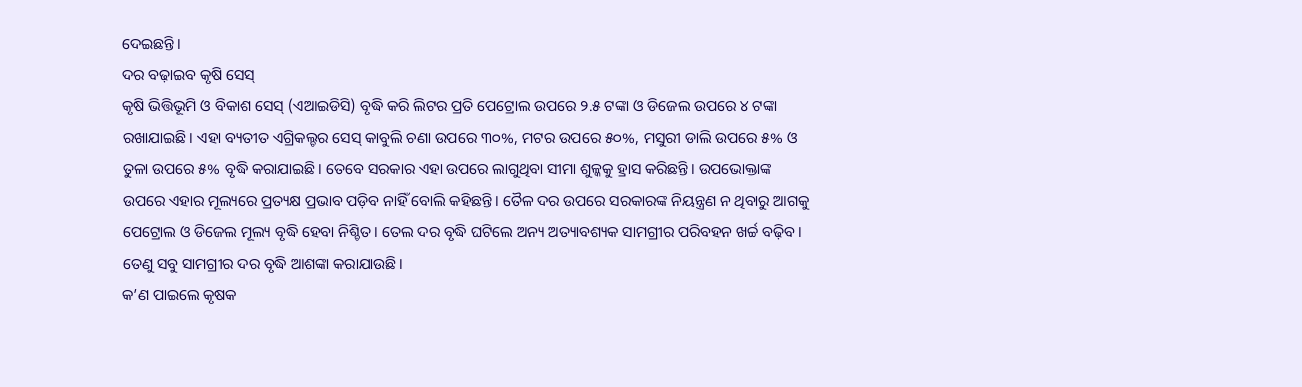ଦେଇଛନ୍ତି।
ଦର ବଢ଼ାଇବ କୃଷି ସେସ୍
କୃଷି ଭିତ୍ତିଭୂମି ଓ ବିକାଶ ସେସ୍ (ଏଆଇଡିସି) ବୃଦ୍ଧି କରି ଲିଟର ପ୍ରତି ପେଟ୍ରୋଲ ଉପରେ ୨.୫ ଟଙ୍କା ଓ ଡିଜେଲ ଉପରେ ୪ ଟଙ୍କା ରଖାଯାଇଛି। ଏହା ବ୍ୟତୀତ ଏଗ୍ରିକଲ୍ଚର ସେସ୍ କାବୁଲି ଚଣା ଉପରେ ୩୦%, ମଟର ଉପରେ ୫୦%, ମସୁରୀ ଡାଲି ଉପରେ ୫% ଓ ତୁଳା ଉପରେ ୫% ବୃଦ୍ଧି କରାଯାଇଛି। ତେବେ ସରକାର ଏହା ଉପରେ ଲାଗୁଥିବା ସୀମା ଶୁଳ୍କକୁ ହ୍ରାସ କରିଛନ୍ତି। ଉପଭୋକ୍ତାଙ୍କ ଉପରେ ଏହାର ମୂଲ୍ୟରେ ପ୍ରତ୍ୟକ୍ଷ ପ୍ରଭାବ ପଡ଼ିବ ନାହିଁ ବୋଲି କହିଛନ୍ତି। ତୈଳ ଦର ଉପରେ ସରକାରଙ୍କ ନିୟନ୍ତ୍ରଣ ନ ଥିବାରୁ ଆଗକୁ ପେଟ୍ରୋଲ ଓ ଡିଜେଲ ମୂଲ୍ୟ ବୃଦ୍ଧି ହେବା ନିଶ୍ଚିତ। ତେଲ ଦର ବୃଦ୍ଧି ଘଟିଲେ ଅନ୍ୟ ଅତ୍ୟାବଶ୍ୟକ ସାମଗ୍ରୀର ପରିବହନ ଖର୍ଚ୍ଚ ବଢ଼ିବ। ତେଣୁ ସବୁ ସାମଗ୍ରୀର ଦର ବୃଦ୍ଧି ଆଶଙ୍କା କରାଯାଉଛି।
କ’ଣ ପାଇଲେ କୃଷକ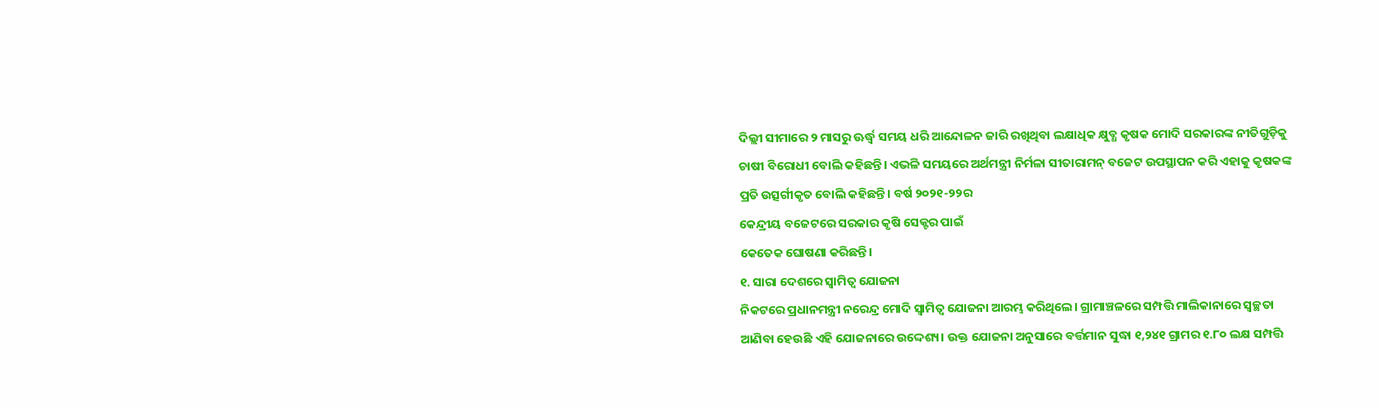ଦିଲ୍ଲୀ ସୀମାରେ ୨ ମାସରୁ ଊର୍ଦ୍ଧ୍ୱ ସମୟ ଧରି ଆନ୍ଦୋଳନ ଜାରି ରଖିଥିବା ଲକ୍ଷାଧିକ କ୍ଷୁବ୍ଧ କୃଷକ ମୋଦି ସରକାରଙ୍କ ନୀତିଗୁଡ଼ିକୁ ଚାଷୀ ବିରୋଧୀ ବୋଲି କହିଛନ୍ତି। ଏଭଳି ସମୟରେ ଅର୍ଥମନ୍ତ୍ରୀ ନିର୍ମଳା ସୀତାରାମନ୍ ବଜେଟ ଉପସ୍ଥାପନ କରି ଏହାକୁ କୃଷକଙ୍କ ପ୍ରତି ଉତ୍ସର୍ଗୀକୃତ ବୋଲି କହିଛନ୍ତି। ବର୍ଷ ୨୦୨୧-୨୨ର
କେନ୍ଦ୍ରୀୟ ବଜେଟରେ ସରକାର କୃଷି ସେକ୍ଟର ପାଇଁ
କେତେକ ଘୋଷଣା କରିଛନ୍ତି।
୧. ସାରା ଦେଶରେ ସ୍ବାମିତ୍ୱ ଯୋଜନା
ନିକଟରେ ପ୍ରଧାନମନ୍ତ୍ରୀ ନରେନ୍ଦ୍ର ମୋଦି ସ୍ବାମିତ୍ୱ ଯୋଜନା ଆରମ୍ଭ କରିଥିଲେ। ଗ୍ରାମାଞ୍ଚଳରେ ସମ୍ପତ୍ତି ମାଲିକାନାରେ ସ୍ବଚ୍ଛତା ଆଣିବା ହେଉଛି ଏହି ଯୋଜନାରେ ଉଦ୍ଦେଶ୍ୟ। ଉକ୍ତ ଯୋଜନା ଅନୁସାରେ ବର୍ତ୍ତମାନ ସୁଦ୍ଧା ୧,୨୪୧ ଗ୍ରାମର ୧.୮୦ ଲକ୍ଷ ସମ୍ପତ୍ତି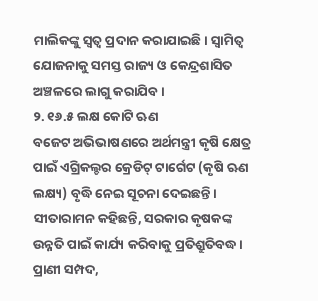ମାଲିକଙ୍କୁ ସ୍ବତ୍ୱ ପ୍ରଦାନ କରାଯାଇଛି। ସ୍ବାମିତ୍ୱ ଯୋଜନାକୁ ସମସ୍ତ ରାଜ୍ୟ ଓ କେନ୍ଦ୍ରଶାସିତ ଅଞ୍ଚଳରେ ଲାଗୁ କରାଯିବ।
୨. ୧୬.୫ ଲକ୍ଷ କୋଟି ଋଣ
ବଜେଟ ଅଭିଭାଷଣରେ ଅର୍ଥମନ୍ତ୍ରୀ କୃଷି କ୍ଷେତ୍ର ପାଇଁ ଏଗ୍ରିକଲ୍ଚର କ୍ରେଡିଟ୍ ଟାର୍ଗେଟ (କୃଷି ଋଣ ଲକ୍ଷ୍ୟ) ବୃଦ୍ଧି ନେଇ ସୂଚନା ଦେଇଛନ୍ତି। ସୀତାରାମନ କହିଛନ୍ତି, ସରକାର କୃଷକଙ୍କ ଉନ୍ନତି ପାଇଁ କାର୍ଯ୍ୟ କରିବାକୁ ପ୍ରତିଶ୍ରୁତିବଦ୍ଧ। ପ୍ରାଣୀ ସମ୍ପଦ,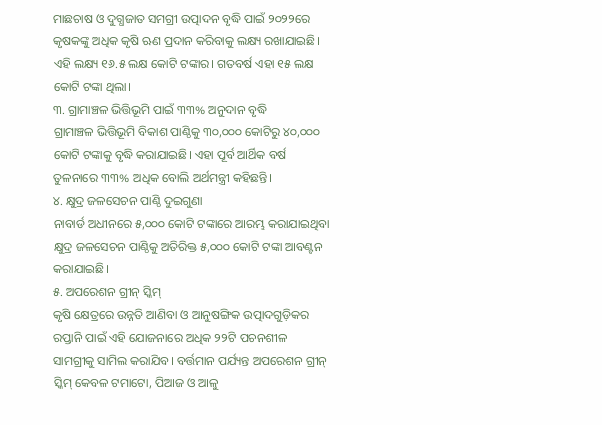ମାଛଚାଷ ଓ ଦୁଗ୍ଧଜାତ ସମଗ୍ରୀ ଉତ୍ପାଦନ ବୃଦ୍ଧି ପାଇଁ ୨୦୨୨ରେ କୃଷକଙ୍କୁ ଅଧିକ କୃଷି ଋଣ ପ୍ରଦାନ କରିବାକୁ ଲକ୍ଷ୍ୟ ରଖାଯାଇଛି। ଏହି ଲକ୍ଷ୍ୟ ୧୬.୫ ଲକ୍ଷ କୋଟି ଟଙ୍କାର। ଗତବର୍ଷ ଏହା ୧୫ ଲକ୍ଷ କୋଟି ଟଙ୍କା ଥିଲା।
୩. ଗ୍ରାମାଞ୍ଚଳ ଭିତ୍ତିଭୂମି ପାଇଁ ୩୩% ଅନୁଦାନ ବୃଦ୍ଧି
ଗ୍ରାମାଞ୍ଚଳ ଭିତ୍ତିଭୂମି ବିକାଶ ପାଣ୍ଠିକୁ ୩୦,୦୦୦ କୋଟିରୁ ୪୦,୦୦୦ କୋଟି ଟଙ୍କାକୁ ବୃଦ୍ଧି କରାଯାଇଛି। ଏହା ପୂର୍ବ ଆର୍ଥିକ ବର୍ଷ ତୁଳନାରେ ୩୩% ଅଧିକ ବୋଲି ଅର୍ଥମନ୍ତ୍ରୀ କହିଛନ୍ତି।
୪. କ୍ଷୁଦ୍ର ଜଳସେଚନ ପାଣ୍ଠି ଦୁଇଗୁଣା
ନାବାର୍ଡ ଅଧୀନରେ ୫,୦୦୦ କୋଟି ଟଙ୍କାରେ ଆରମ୍ଭ କରାଯାଇଥିବା କ୍ଷୁଦ୍ର ଜଳସେଚନ ପାଣ୍ଠିକୁ ଅତିରିକ୍ତ ୫,୦୦୦ କୋଟି ଟଙ୍କା ଆବଣ୍ଟନ କରାଯାଇଛି।
୫. ଅପରେଶନ ଗ୍ରୀନ୍ ସ୍କିମ୍
କୃଷି କ୍ଷେତ୍ରରେ ଉନ୍ନତି ଆଣିବା ଓ ଆନୁଷଙ୍ଗିକ ଉତ୍ପାଦଗୁଡ଼ିକର ରପ୍ତାନି ପାଇଁ ଏହି ଯୋଜନାରେ ଅଧିକ ୨୨ଟି ପଚନଶୀଳ ସାମଗ୍ରୀକୁ ସାମିଲ କରାଯିବ। ବର୍ତ୍ତମାନ ପର୍ଯ୍ୟନ୍ତ ଅପରେଶନ ଗ୍ରୀନ୍ ସ୍କିମ୍ କେବଳ ଟମାଟୋ, ପିଆଜ ଓ ଆଳୁ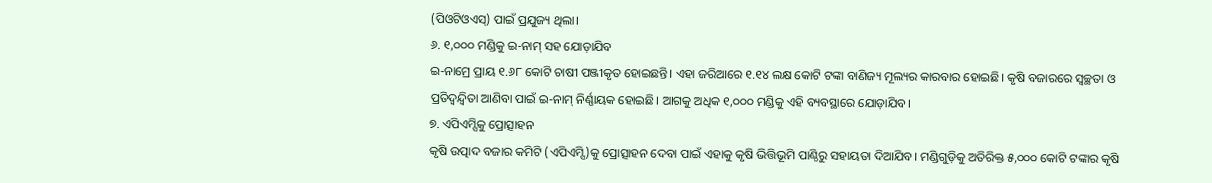(ପିଓଟିଓଏସ୍) ପାଇଁ ପ୍ରଯୁଜ୍ୟ ଥିଲା।
୬. ୧,୦୦୦ ମଣ୍ଡିକୁ ଇ-ନାମ୍ ସହ ଯୋଡ଼ାଯିବ
ଇ-ନାମ୍ରେ ପ୍ରାୟ ୧.୬୮ କୋଟି ଚାଷୀ ପଞ୍ଜୀକୃତ ହୋଇଛନ୍ତି। ଏହା ଜରିଆରେ ୧.୧୪ ଲକ୍ଷ କୋଟି ଟଙ୍କା ବାଣିଜ୍ୟ ମୂଲ୍ୟର କାରବାର ହୋଇଛି। କୃଷି ବଜାରରେ ସ୍ବଚ୍ଛତା ଓ ପ୍ରତିଦ୍ୱନ୍ଦ୍ୱିତା ଆଣିବା ପାଇଁ ଇ-ନାମ୍ ନିର୍ଣ୍ଣାୟକ ହୋଇଛି। ଆଗକୁ ଅଧିକ ୧,୦୦୦ ମଣ୍ଡିକୁ ଏହି ବ୍ୟବସ୍ଥାରେ ଯୋଡ଼ାଯିବ।
୭. ଏପିଏମ୍ସିକୁ ପ୍ରୋତ୍ସାହନ
କୃଷି ଉତ୍ପାଦ ବଜାର କମିଟି (ଏପିଏମ୍ସି)କୁ ପ୍ରୋତ୍ସାହନ ଦେବା ପାଇଁ ଏହାକୁ କୃଷି ଭିତ୍ତିଭୂମି ପାଣ୍ଠିରୁ ସହାୟତା ଦିଆଯିବ। ମଣ୍ଡିଗୁଡ଼ିକୁ ଅତିରିକ୍ତ ୫,୦୦୦ କୋଟି ଟଙ୍କାର କୃଷି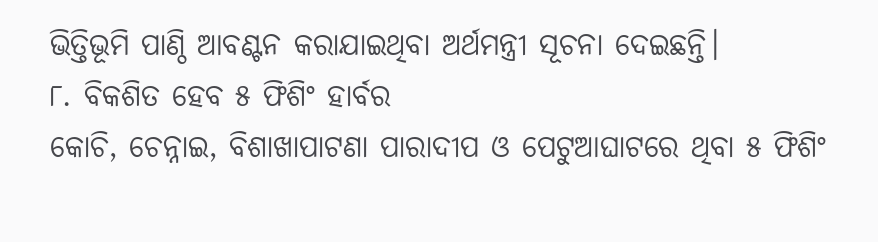ଭିତ୍ତିଭୂମି ପାଣ୍ଠି ଆବଣ୍ଟନ କରାଯାଇଥିବା ଅର୍ଥମନ୍ତ୍ରୀ ସୂଚନା ଦେଇଛନ୍ତି।
୮. ବିକଶିତ ହେବ ୫ ଫିଶିଂ ହାର୍ବର
କୋଚି, ଚେନ୍ନାଇ, ବିଶାଖାପାଟଣା ପାରାଦୀପ ଓ ପେଟୁଆଘାଟରେ ଥିବା ୫ ଫିଶିଂ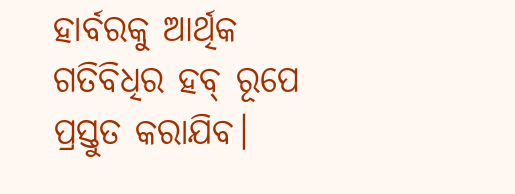ହାର୍ବରକୁ ଆର୍ଥିକ ଗତିବିଧିର ହବ୍ ରୂପେ ପ୍ରସ୍ତୁତ କରାଯିବ।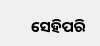ସେହିପରି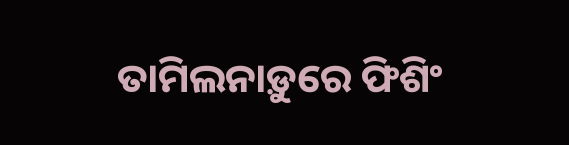ତାମିଲନାଡ଼ୁରେ ଫିଶିଂ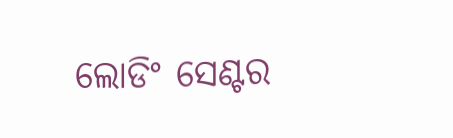ଲୋଡିଂ ସେଣ୍ଟର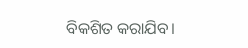ବିକଶିତ କରାଯିବ।